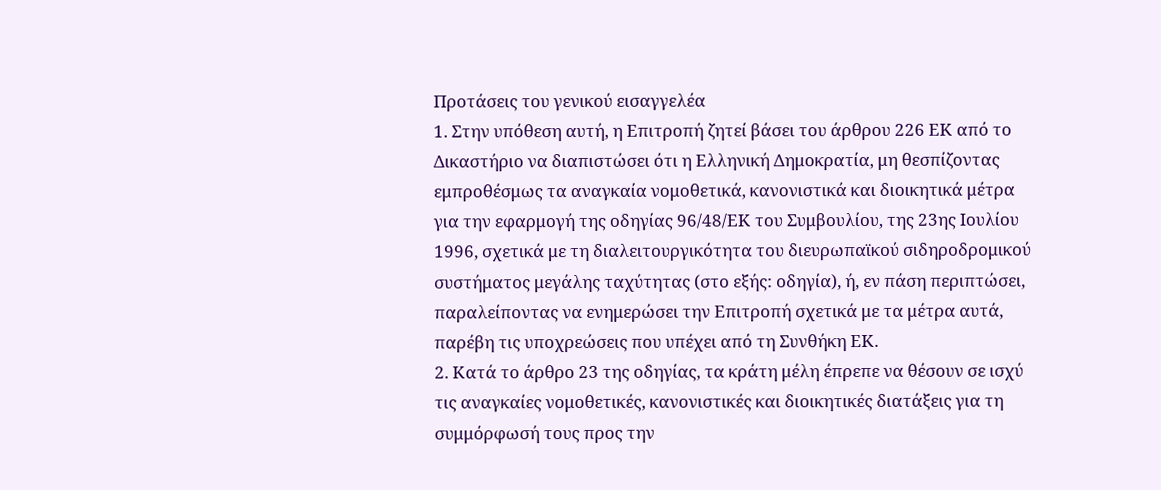Προτάσεις του γενικού εισαγγελέα
1. Στην υπόθεση αυτή, η Επιτροπή ζητεί βάσει του άρθρου 226 ΕΚ από το Δικαστήριο να διαπιστώσει ότι η Ελληνική Δημοκρατία, μη θεσπίζοντας εμπροθέσμως τα αναγκαία νομοθετικά, κανονιστικά και διοικητικά μέτρα για την εφαρμογή της οδηγίας 96/48/ΕΚ του Συμβουλίου, της 23ης Ιουλίου 1996, σχετικά με τη διαλειτουργικότητα του διευρωπαϊκού σιδηροδρομικού συστήματος μεγάλης ταχύτητας (στο εξής: οδηγία), ή, εν πάση περιπτώσει, παραλείποντας να ενημερώσει την Επιτροπή σχετικά με τα μέτρα αυτά, παρέβη τις υποχρεώσεις που υπέχει από τη Συνθήκη ΕΚ.
2. Κατά το άρθρο 23 της οδηγίας, τα κράτη μέλη έπρεπε να θέσουν σε ισχύ τις αναγκαίες νομοθετικές, κανονιστικές και διοικητικές διατάξεις για τη συμμόρφωσή τους προς την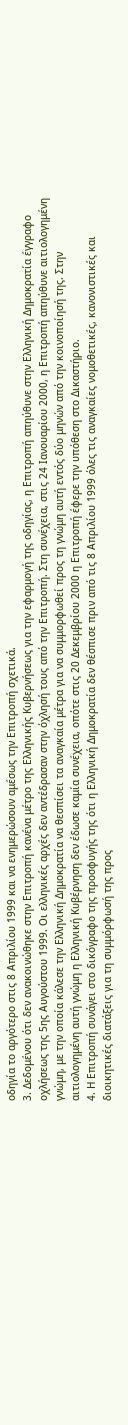οδηγία το αργότερο στις 8 Απριλίου 1999 και να ενημερώσουν αμέσως την Επιτροπή σχετικά.
3. Δεδομένου ότι δεν ανακοινώθηκε στην Επιτροπή κανένα μέτρο της Ελληνικής Κυβερνήσεως για την εφαρμογή της οδηγίας, η Επιτροπή απηύθυνε στην Ελληνική Δημοκρατία έγγραφο οχλήσεως της 5ης Αυγούστου 1999. Οι ελληνικές αρχές δεν αντέδρασαν στην όχλησή τους από την Επιτροπή. Στη συνέχεια, στις 24 Ιανουαρίου 2000, η Επιτροπή απηύθυνε αιτιολογημένη γνώμη, με την οποία κάλεσε την Ελληνική Δημοκρατία να θεσπίσει τα αναγκαία μέτρα για να συμμορφωθεί προς τη γνώμη αυτή εντός δύο μηνών από την κοινοποίησή της. Στην αιτιολογημένη αυτή γνώμη η Ελληνική Κυβέρνηση δεν έδωσε καμία συνέχεια, οπότε στις 20 Δεκεμβρίου 2000 η Επιτροπή έφερε την υπόθεση στο Δικαστήριο.
4. Η Επιτροπή συνάγει στο δικόγραφο της προσφυγής της ότι η Ελληνική Δημοκρατία δεν θέσπισε πριν από τις 8 Απριλίου 1999 όλες τις αναγκαίες νομοθετικές, κανονιστικές και διοικητικές διατάξεις για τη συμμόρφωσή της προς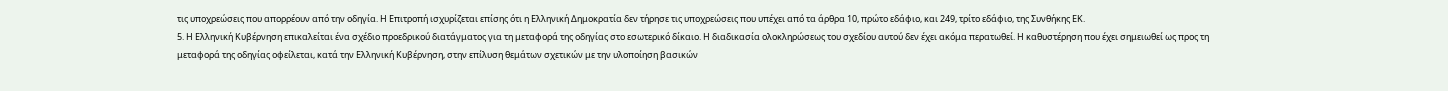τις υποχρεώσεις που απορρέουν από την οδηγία. Η Επιτροπή ισχυρίζεται επίσης ότι η Ελληνική Δημοκρατία δεν τήρησε τις υποχρεώσεις που υπέχει από τα άρθρα 10, πρώτο εδάφιο, και 249, τρίτο εδάφιο, της Συνθήκης ΕΚ.
5. Η Ελληνική Κυβέρνηση επικαλείται ένα σχέδιο προεδρικού διατάγματος για τη μεταφορά της οδηγίας στο εσωτερικό δίκαιο. Η διαδικασία ολοκληρώσεως του σχεδίου αυτού δεν έχει ακόμα περατωθεί. Η καθυστέρηση που έχει σημειωθεί ως προς τη μεταφορά της οδηγίας οφείλεται, κατά την Ελληνική Κυβέρνηση, στην επίλυση θεμάτων σχετικών με την υλοποίηση βασικών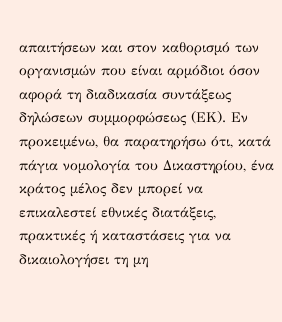απαιτήσεων και στον καθορισμό των οργανισμών που είναι αρμόδιοι όσον αφορά τη διαδικασία συντάξεως δηλώσεων συμμορφώσεως (ΕΚ). Εν προκειμένω, θα παρατηρήσω ότι, κατά πάγια νομολογία του Δικαστηρίου, ένα κράτος μέλος δεν μπορεί να επικαλεστεί εθνικές διατάξεις, πρακτικές ή καταστάσεις για να δικαιολογήσει τη μη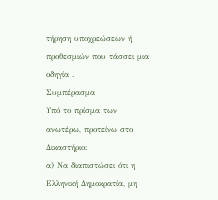τήρηση υποχρεώσεων ή προθεσμιών που τάσσει μια οδηγία .
Συμπέρασμα
Υπό το πρίσμα των ανωτέρω, προτείνω στο Δικαστήριο:
α) Να διαπιστώσει ότι η Ελληνική Δημοκρατία, μη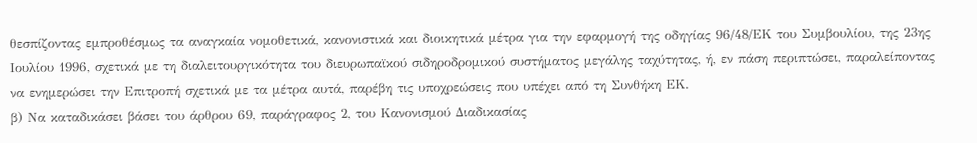θεσπίζοντας εμπροθέσμως τα αναγκαία νομοθετικά, κανονιστικά και διοικητικά μέτρα για την εφαρμογή της οδηγίας 96/48/ΕΚ του Συμβουλίου, της 23ης Ιουλίου 1996, σχετικά με τη διαλειτουργικότητα του διευρωπαϊκού σιδηροδρομικού συστήματος μεγάλης ταχύτητας, ή, εν πάση περιπτώσει, παραλείποντας να ενημερώσει την Επιτροπή σχετικά με τα μέτρα αυτά, παρέβη τις υποχρεώσεις που υπέχει από τη Συνθήκη ΕΚ.
β) Να καταδικάσει βάσει του άρθρου 69, παράγραφος 2, του Κανονισμού Διαδικασίας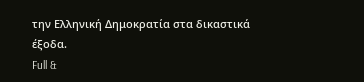την Ελληνική Δημοκρατία στα δικαστικά έξοδα.
Full &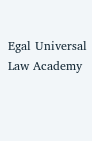Egal Universal Law Academy